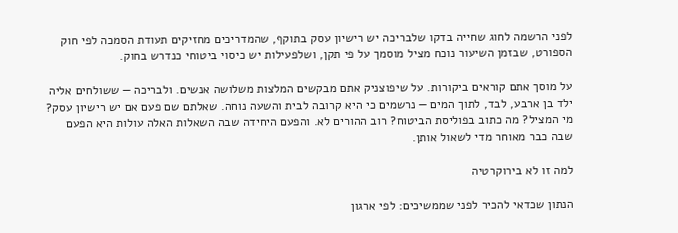לפני הרשמה לחוג שחייה בדקו שלבריכה יש רישיון עסק בתוקף, שהמדריכים מחזיקים תעודת הסמכה לפי חוק הספורט, שבזמן השיעור נוכח מציל מוסמך על פי תקן, ושלפעילות יש כיסוי ביטוחי כנדרש בחוק.

על מוסך אתם קוראים ביקורות. על שיפוצניק אתם מבקשים המלצות משלושה אנשים. ולבריכה — ששולחים אליה ילד בן ארבע, לבד, לתוך המים — נרשמים כי היא קרובה לבית והשעה נוחה. שאלתם שם פעם אם יש רישיון עסק? מי המציל? מה כתוב בפוליסת הביטוח? רוב ההורים לא. והפעם היחידה שבה השאלות האלה עולות היא הפעם שבה כבר מאוחר מדי לשאול אותן.

למה זו לא בירוקרטיה

הנתון שכדאי להכיר לפני שממשיכים: לפי ארגון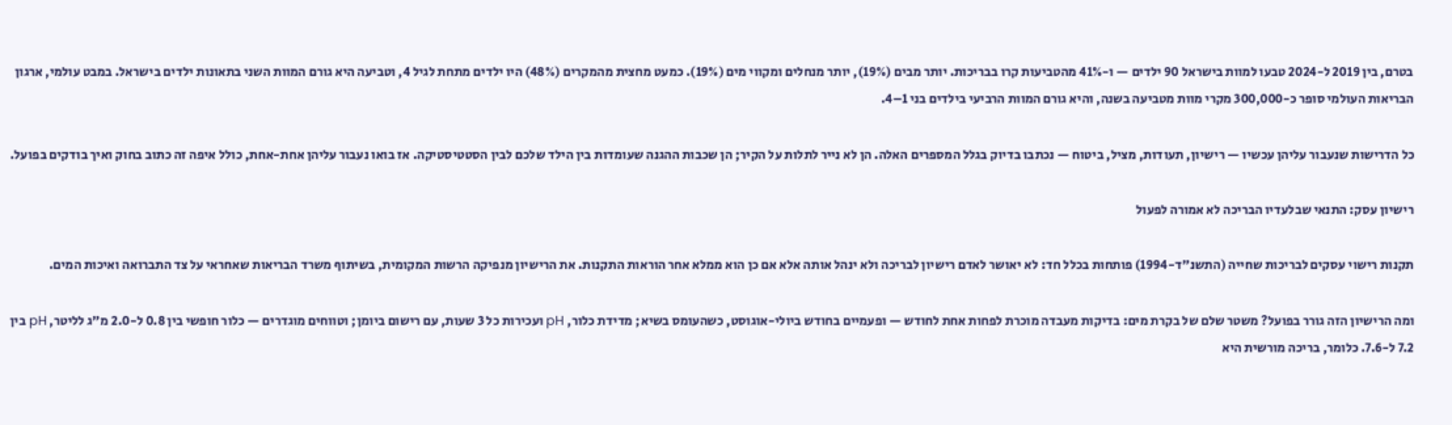בטרם, בין 2019 ל-2024 טבעו למוות בישראל 90 ילדים — ו-41% מהטביעות קרו בבריכות. יותר מבים (19%), יותר מנחלים ומקווי מים (19%). כמעט מחצית מהמקרים (48%) היו ילדים מתחת לגיל 4, וטביעה היא גורם המוות השני בתאונות ילדים בישראל. במבט עולמי, ארגון הבריאות העולמי סופר כ-300,000 מקרי מוות מטביעה בשנה, והיא גורם המוות הרביעי בילדים בני 1–4.

כל הדרישות שנעבור עליהן עכשיו — רישיון, תעודות, מציל, ביטוח — נכתבו בדיוק בגלל המספרים האלה. הן לא נייר לתלות על הקיר; הן שכבות ההגנה שעומדות בין הילד שלכם לבין הסטטיסטיקה. אז בואו נעבור עליהן אחת-אחת, כולל איפה זה כתוב בחוק ואיך בודקים בפועל.

רישיון עסק: התנאי שבלעדיו הבריכה לא אמורה לפעול

תקנות רישוי עסקים לבריכות שחייה (התשנ"ד-1994) פותחות בכלל חד: לא יאושר לאדם רישיון לבריכה ולא ינהל אותה אלא אם כן הוא ממלא אחר הוראות התקנות. את הרישיון מנפיקה הרשות המקומית, בשיתוף משרד הבריאות שאחראי על צד התברואה ואיכות המים.

ומה הרישיון הזה גורר בפועל? משטר שלם של בקרת מים: בדיקות מעבדה מוכרת לפחות אחת לחודש — ופעמיים בחודש ביולי-אוגוסט, כשהעומס בשיא; מדידת כלור, pH ועכירות כל 3 שעות, עם רישום ביומן; וטווחים מוגדרים — כלור חופשי בין 0.8 ל-2.0 מ"ג לליטר, pH בין 7.2 ל-7.6. כלומר, בריכה מורשית היא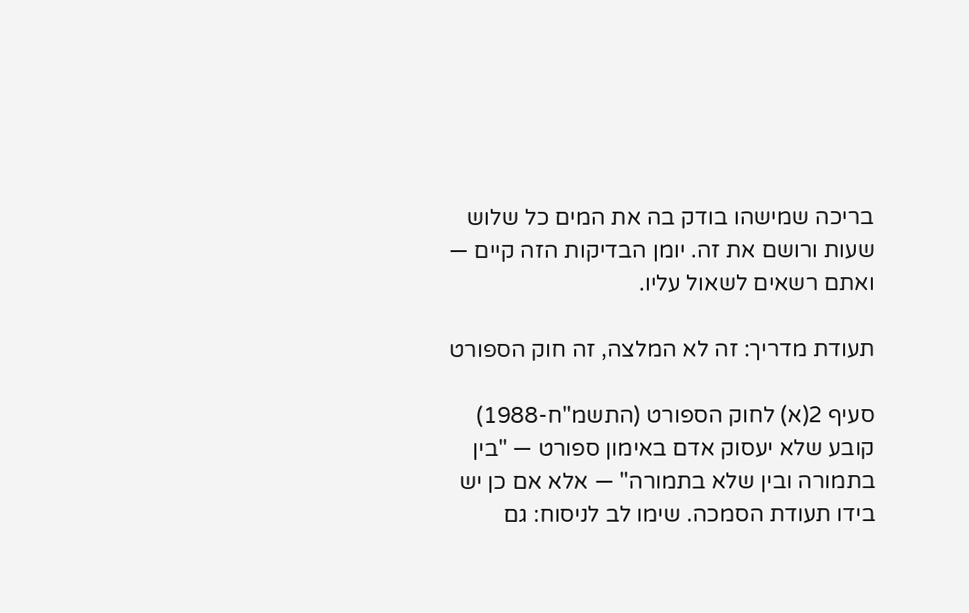בריכה שמישהו בודק בה את המים כל שלוש שעות ורושם את זה. יומן הבדיקות הזה קיים — ואתם רשאים לשאול עליו.

תעודת מדריך: זה לא המלצה, זה חוק הספורט

סעיף 2(א) לחוק הספורט (התשמ"ח-1988) קובע שלא יעסוק אדם באימון ספורט — "בין בתמורה ובין שלא בתמורה" — אלא אם כן יש בידו תעודת הסמכה. שימו לב לניסוח: גם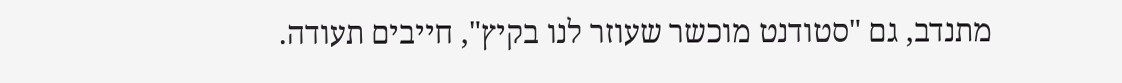מתנדב, גם "סטודנט מוכשר שעוזר לנו בקיץ", חייבים תעודה.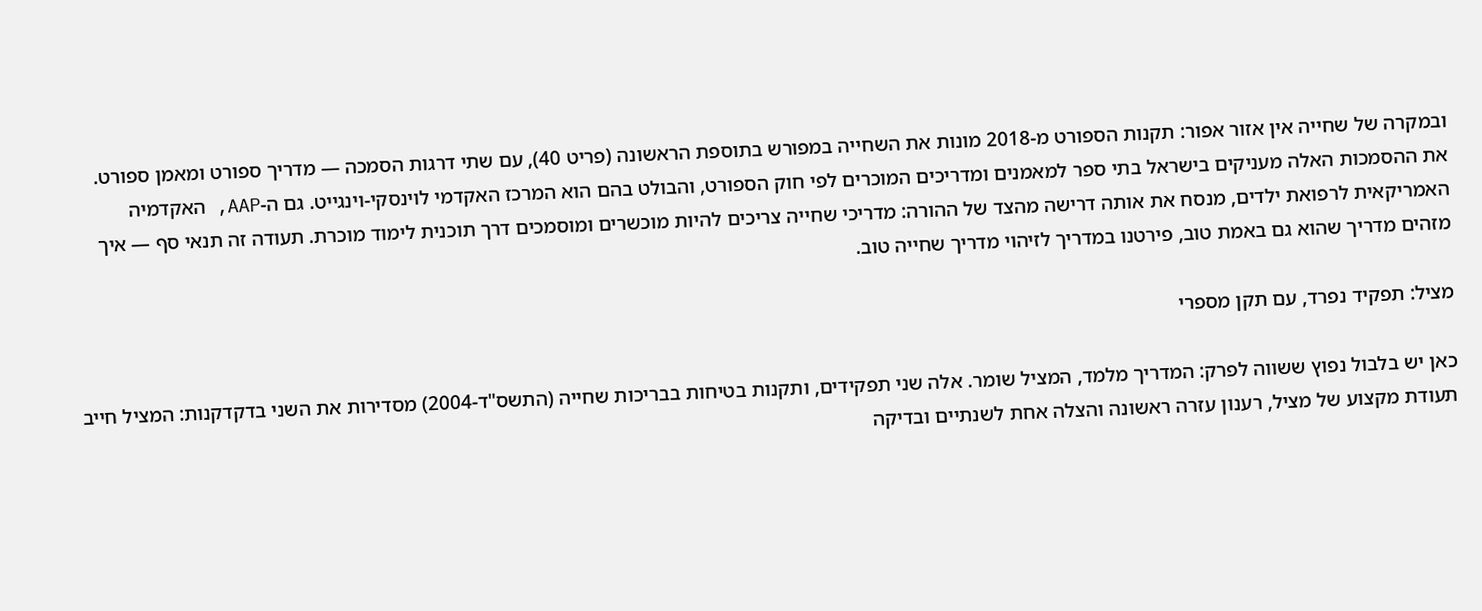ובמקרה של שחייה אין אזור אפור: תקנות הספורט מ-2018 מונות את השחייה במפורש בתוספת הראשונה (פריט 40), עם שתי דרגות הסמכה — מדריך ספורט ומאמן ספורט. את ההסמכות האלה מעניקים בישראל בתי ספר למאמנים ומדריכים המוכרים לפי חוק הספורט, והבולט בהם הוא המרכז האקדמי לוינסקי-וינגייט. גם ה-AAP, האקדמיה האמריקאית לרפואת ילדים, מנסח את אותה דרישה מהצד של ההורה: מדריכי שחייה צריכים להיות מוכשרים ומוסמכים דרך תוכנית לימוד מוכרת. תעודה זה תנאי סף — איך מזהים מדריך שהוא גם באמת טוב, פירטנו במדריך לזיהוי מדריך שחייה טוב.

מציל: תפקיד נפרד, עם תקן מספרי

כאן יש בלבול נפוץ ששווה לפרק: המדריך מלמד, המציל שומר. אלה שני תפקידים, ותקנות בטיחות בבריכות שחייה (התשס"ד-2004) מסדירות את השני בדקדקנות: המציל חייב תעודת מקצוע של מציל, רענון עזרה ראשונה והצלה אחת לשנתיים ובדיקה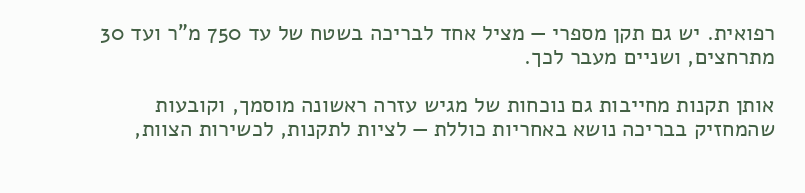רפואית. יש גם תקן מספרי — מציל אחד לבריכה בשטח של עד 750 מ"ר ועד 30 מתרחצים, ושניים מעבר לכך.

אותן תקנות מחייבות גם נוכחות של מגיש עזרה ראשונה מוסמך, וקובעות שהמחזיק בבריכה נושא באחריות כוללת — לציות לתקנות, לכשירות הצוות,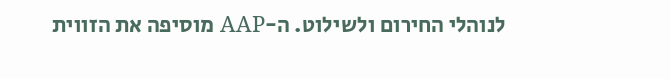לנוהלי החירום ולשילוט. ה-AAP מוסיפה את הזווית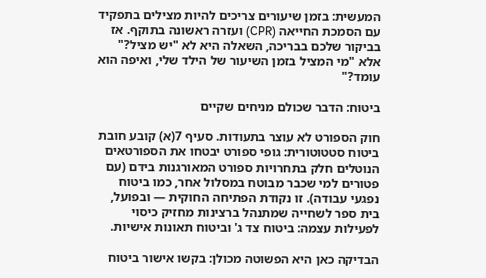המעשית: בזמן שיעורים צריכים להיות מצילים בתפקיד עם הסמכת החייאה (CPR) ועזרה ראשונה בתוקף. אז בביקור שלכם בבריכה, השאלה היא לא "יש מציל?" אלא "מי המציל בזמן השיעור של הילד שלי, ואיפה הוא עומד?"

ביטוח: הדבר שכולם מניחים שקיים

חוק הספורט לא עוצר בתעודות. סעיף 7(א) קובע חובת ביטוח סטטוטורית: גופי ספורט יבטחו את הספורטאים הנוטלים חלק בתחרויות ספורט המאורגנות בידם (עם פטורים למי שכבר מבוטח במסלול אחר, כמו ביטוח נפגעי עבודה). זו נקודת הפתיחה החוקית — ובפועל, בית ספר לשחייה שמתנהל ברצינות מחזיק כיסוי לפעילות עצמה: ביטוח צד ג' וביטוח תאונות אישיות.

הבדיקה כאן היא הפשוטה מכולן: בקשו אישור ביטוח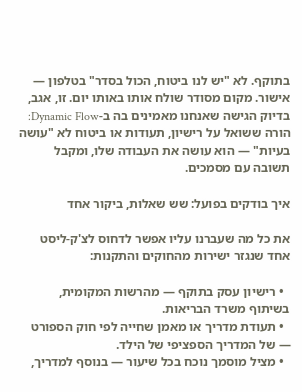בתוקף. לא "יש לנו ביטוח, הכול בסדר" בטלפון — אישור. מקום מסודר שולח אותו באותו יום. זו, אגב, בדיוק הגישה שאנחנו מאמינים בה ב-Dynamic Flow: הורה ששואל על רישיון, תעודות או ביטוח לא "עושה בעיות" — הוא עושה את העבודה שלו, ומקבל תשובה עם מסמכים.

איך בודקים בפועל: שש שאלות, ביקור אחד

את כל מה שעברנו עליו אפשר לדחוס לצ'ק-ליסט אחד שנגזר ישירות מהחוקים והתקנות:

  • רישיון עסק בתוקף — מהרשות המקומית, בשיתוף משרד הבריאות.
  • תעודת מדריך או מאמן שחייה לפי חוק הספורט — של המדריך הספציפי של הילד.
  • מציל מוסמך נוכח בכל שיעור — בנוסף למדריך,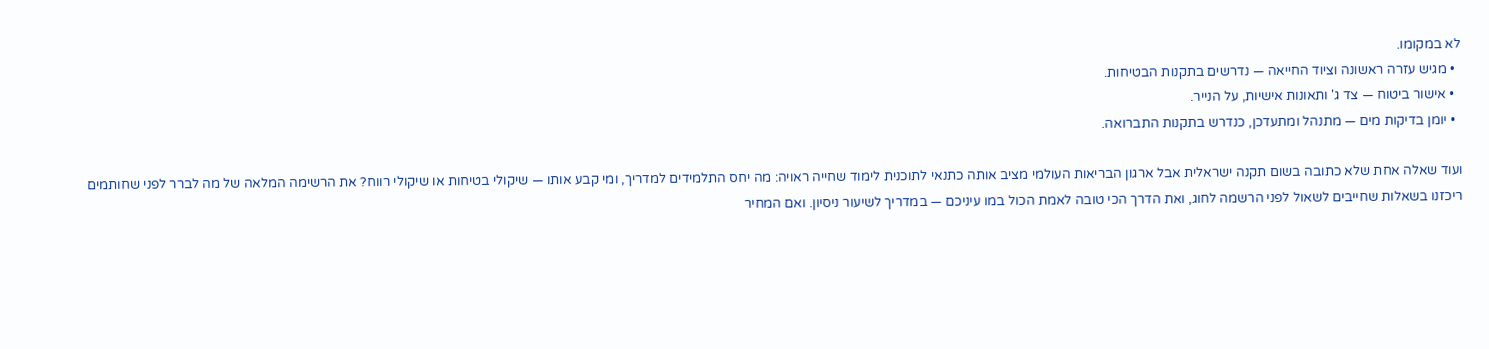לא במקומו.
  • מגיש עזרה ראשונה וציוד החייאה — נדרשים בתקנות הבטיחות.
  • אישור ביטוח — צד ג' ותאונות אישיות, על הנייר.
  • יומן בדיקות מים — מתנהל ומתעדכן, כנדרש בתקנות התברואה.

ועוד שאלה אחת שלא כתובה בשום תקנה ישראלית אבל ארגון הבריאות העולמי מציב אותה כתנאי לתוכנית לימוד שחייה ראויה: מה יחס התלמידים למדריך, ומי קבע אותו — שיקולי בטיחות או שיקולי רווח? את הרשימה המלאה של מה לברר לפני שחותמים ריכזנו בשאלות שחייבים לשאול לפני הרשמה לחוג, ואת הדרך הכי טובה לאמת הכול במו עיניכם — במדריך לשיעור ניסיון. ואם המחיר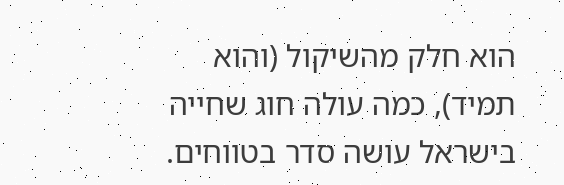הוא חלק מהשיקול (והוא תמיד), כמה עולה חוג שחייה בישראל עושה סדר בטווחים.